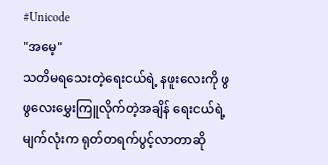#Unicode
"အမေ့"
သတိမရသေးတဲ့ရေးငယ်ရဲ့ နဖူးလေးကို ဖွဖွလေးမွှေးကြူလိုက်တဲ့အချိန် ရေးငယ်ရဲ့မျက်လုံးက ရုတ်တရက်ပွင့်လာတာဆို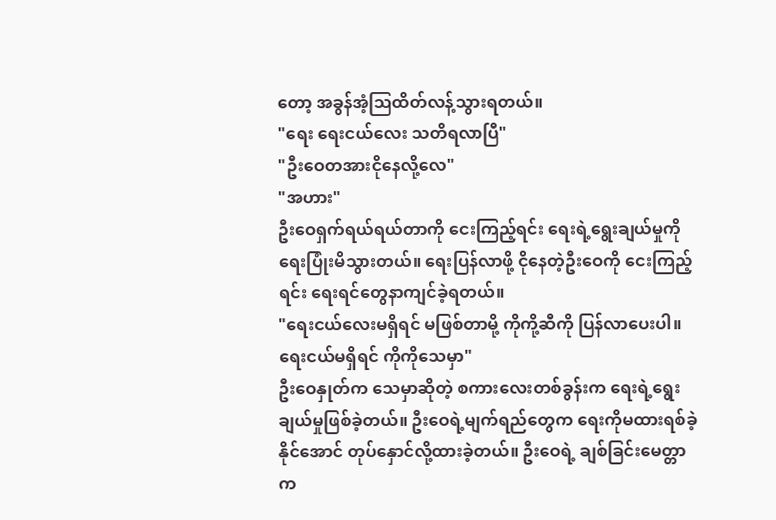တော့ အခွန်အံ့ဩထိတ်လန့်သွားရတယ်။
"ရေး ရေးငယ်လေး သတိရလာပြီ"
"ဦးဝေတအားငိုနေလို့လေ"
"အဟား"
ဦးဝေရှက်ရယ်ရယ်တာကို ငေးကြည့်ရင်း ရေးရဲ့ရွေးချယ်မှုကို ရေးပြုံးမိသွားတယ်။ ရေးပြန်လာဖို့ ငိုနေတဲ့ဦးဝေကို ငေးကြည့်ရင်း ရေးရင်တွေနာကျင်ခဲ့ရတယ်။
"ရေးငယ်လေးမရှိရင် မဖြစ်တာမို့ ကိုကို့ဆီကို ပြန်လာပေးပါ။ ရေးငယ်မရှိရင် ကိုကိုသေမှာ"
ဦးဝေနှုတ်က သေမှာဆိုတဲ့ စကားလေးတစ်ခွန်းက ရေးရဲ့ရွေးချယ်မှုဖြစ်ခဲ့တယ်။ ဦးဝေရဲ့မျက်ရည်တွေက ရေးကိုမထားရစ်ခဲ့နိုင်အောင် တုပ်နှောင်လို့ထားခဲ့တယ်။ ဦးဝေရဲ့ ချစ်ခြင်းမေတ္တာက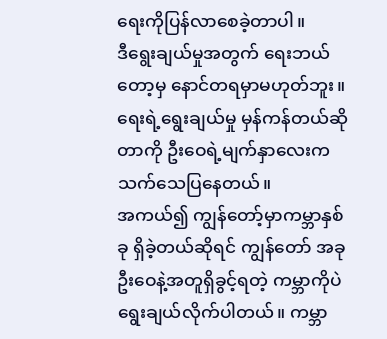ရေးကိုပြန်လာစေခဲ့တာပါ။
ဒီရွေးချယ်မှုအတွက် ရေးဘယ်တော့မှ နောင်တရမှာမဟုတ်ဘူး။ ရေးရဲ့ရွေးချယ်မှု မှန်ကန်တယ်ဆိုတာကို ဦးဝေရဲ့မျက်နှာလေးက သက်သေပြနေတယ်။
အကယ်၍ ကျွန်တော့်မှာကမ္ဘာနှစ်ခု ရှိခဲ့တယ်ဆိုရင် ကျွန်တော် အခု ဦးဝေနဲ့အတူရှိခွင့်ရတဲ့ ကမ္ဘာကိုပဲ ရွေးချယ်လိုက်ပါတယ်။ ကမ္ဘာ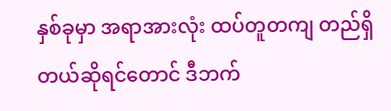နှစ်ခုမှာ အရာအားလုံး ထပ်တူတကျ တည်ရှိတယ်ဆိုရင်တောင် ဒီဘက်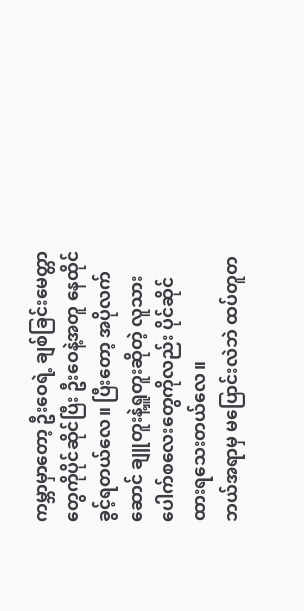ကမ္ဘာမှာတော့ ဦးဝေရဲ့ ချစ်ခြင်းမေတ္တာတွေကိုပိုင်ဆိုင်ပြီး ဦးဝေနဲ့အတူ နေထိုင်ခွင့်ရတယ်လေ။ ပြီးတော့ အပိုလက်ဆောင် ချူတူးနဲ့ရှူတူးဆိုတဲ့ လူသားပေါက်စလေးတွေကိုလည်း ပိုင်ဆိုင်ထားရသေးတယ်လေ။
ဘယ်အရာမှ မပြောင်းလဲဘဲ ထပ်တူတ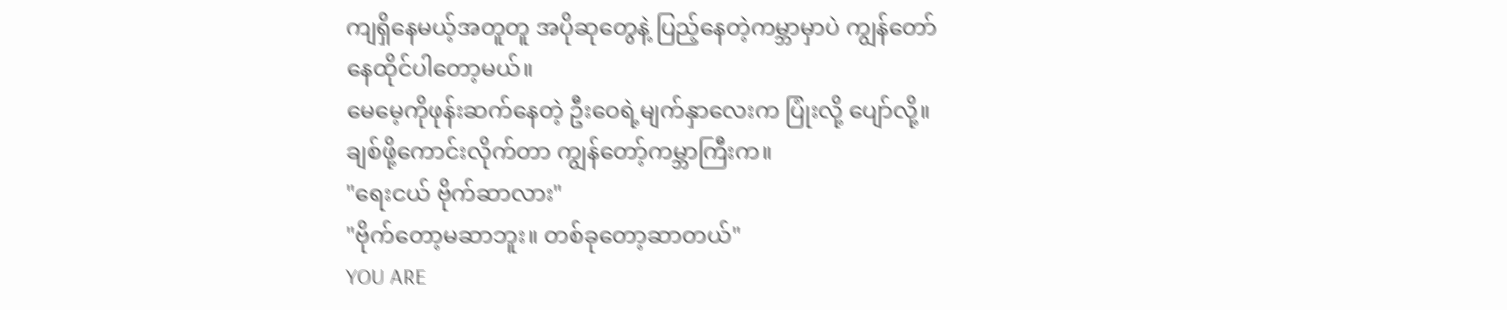ကျရှိနေမယ့်အတူတူ အပိုဆုတွေနဲ့ ပြည့်နေတဲ့ကမ္ဘာမှာပဲ ကျွန်တော်နေထိုင်ပါတော့မယ်။
မေမေ့ကိုဖုန်းဆက်နေတဲ့ ဦးဝေရဲ့မျက်နှာလေးက ပြုံးလို့ ပျော်လို့။ ချစ်ဖို့ကောင်းလိုက်တာ ကျွန်တော့်ကမ္ဘာကြီးက။
"ရေးငယ် ဗိုက်ဆာလား"
"ဗိုက်တော့မဆာဘူး။ တစ်ခုတော့ဆာတယ်"
YOU ARE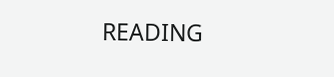READING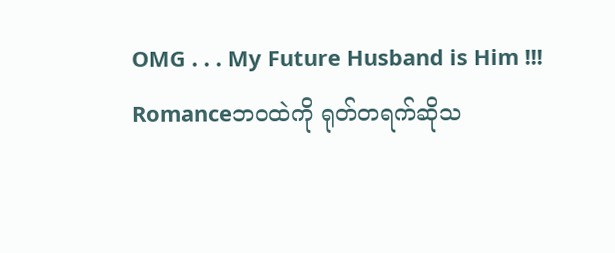OMG . . . My Future Husband is Him !!!
Romanceဘဝထဲကို ရုတ်တရက်ဆိုသ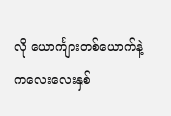လို ယောင်္ကျားတစ်ယောက်နဲ့ ကလေးလေးနှစ်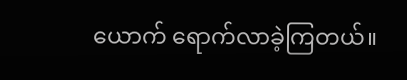ယောက် ရောက်လာခဲ့ကြတယ်။